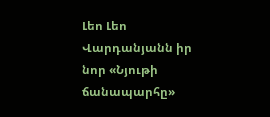Լեո Լեո Վարդանյանն իր նոր «Նյութի ճանապարհը»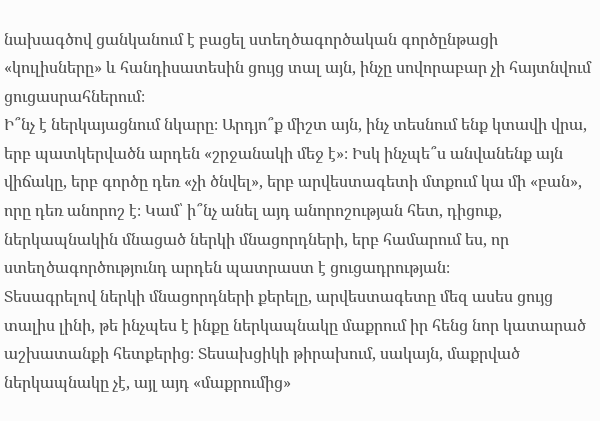նախագծով ցանկանում է բացել ստեղծագործական գործընթացի «կուլիսները» և հանդիսատեսին ցույց տալ այն, ինչը սովորաբար չի հայտնվում ցուցասրահներում։
Ի՞նչ է ներկայացնում նկարը։ Արդյո՞ք միշտ այն, ինչ տեսնում ենք կտավի վրա, երբ պատկերվածն արդեն «շրջանակի մեջ է»։ Իսկ ինչպե՞ս անվանենք այն վիճակը, երբ գործը դեռ «չի ծնվել», երբ արվեստագետի մտքում կա մի «բան», որը դեռ անորոշ է։ Կամ՝ ի՞նչ անել այդ անորոշության հետ, դիցուք, ներկապնակին մնացած ներկի մնացորդների, երբ համարում ես, որ ստեղծագործությունդ արդեն պատրաստ է ցուցադրության։
Տեսագրելով ներկի մնացորդների քերելը, արվեստագետը մեզ ասես ցույց տալիս լինի, թե ինչպես է ինքը ներկապնակը մաքրում իր հենց նոր կատարած աշխատանքի հետքերից։ Տեսախցիկի թիրախում, սակայն, մաքրված ներկապնակը չէ, այլ այդ «մաքրումից»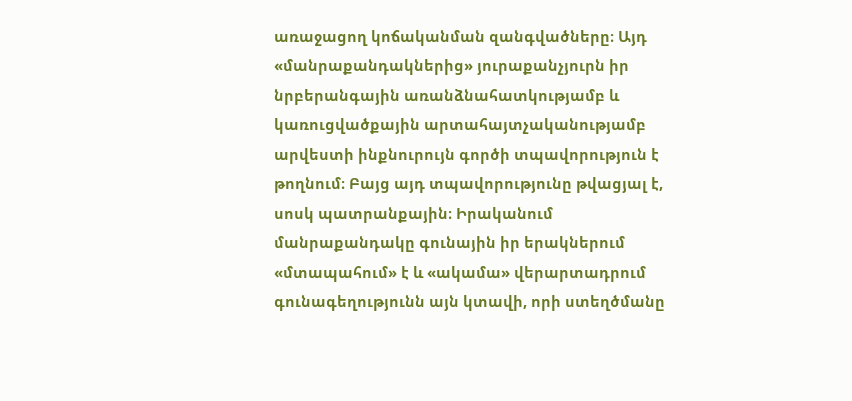առաջացող կոճականման զանգվածները։ Այդ «մանրաքանդակներից» յուրաքանչյուրն իր նրբերանգային առանձնահատկությամբ և կառուցվածքային արտահայտչականությամբ արվեստի ինքնուրույն գործի տպավորություն է թողնում։ Բայց այդ տպավորությունը թվացյալ է, սոսկ պատրանքային։ Իրականում մանրաքանդակը գունային իր երակներում «մտապահում» է և «ակամա» վերարտադրում գունագեղությունն այն կտավի, որի ստեղծմանը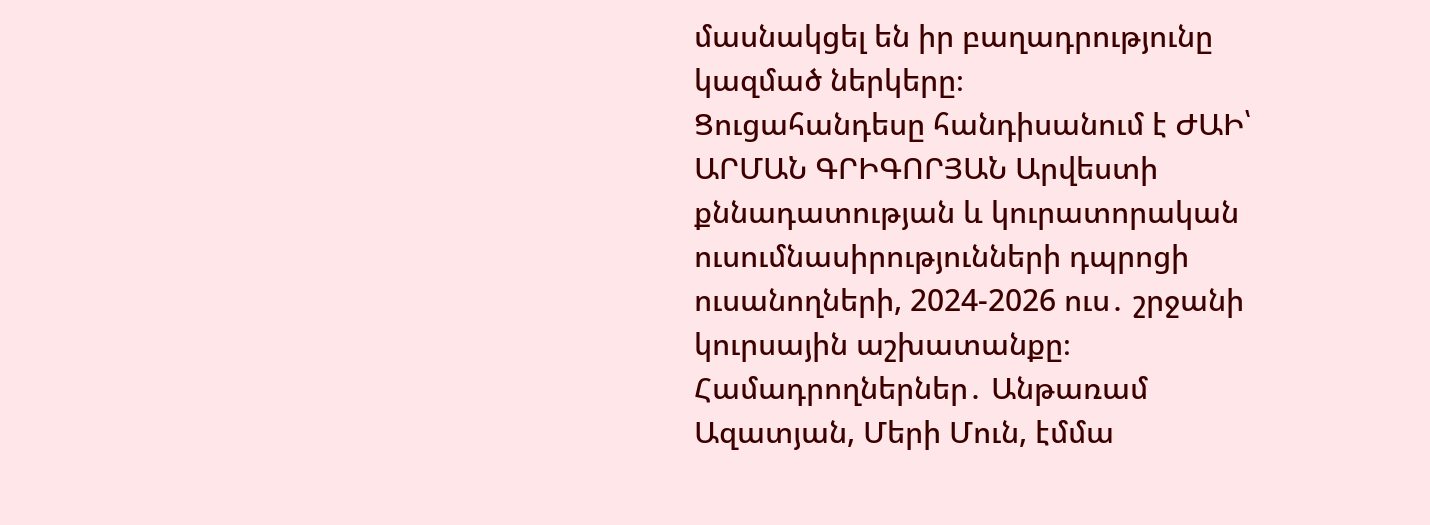մասնակցել են իր բաղադրությունը կազմած ներկերը։
Ցուցահանդեսը հանդիսանում է ԺԱԻ՝ ԱՐՄԱՆ ԳՐԻԳՈՐՅԱՆ Արվեստի քննադատության և կուրատորական ուսումնասիրությունների դպրոցի ուսանողների, 2024-2026 ուս․ շրջանի կուրսային աշխատանքը։
Համադրողներներ․ Անթառամ Ազատյան, Մերի Մուն, էմմա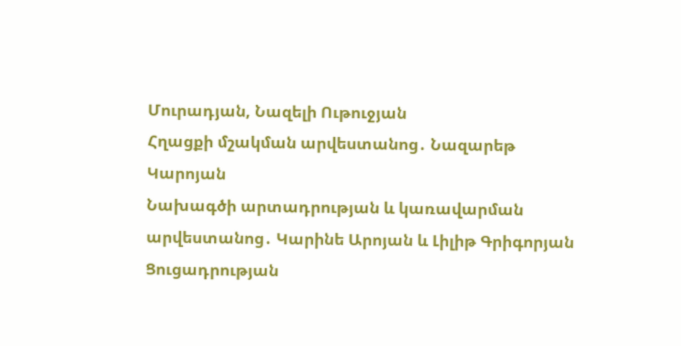Մուրադյան, Նազելի Ութուջյան
Հղացքի մշակման արվեստանոց․ Նազարեթ Կարոյան
Նախագծի արտադրության և կառավարման արվեստանոց․ Կարինե Արոյան և Լիլիթ Գրիգորյան
Ցուցադրության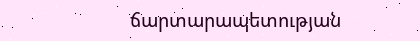ճարտարապետության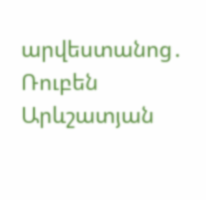արվեստանոց․ Ռուբեն Արևշատյան